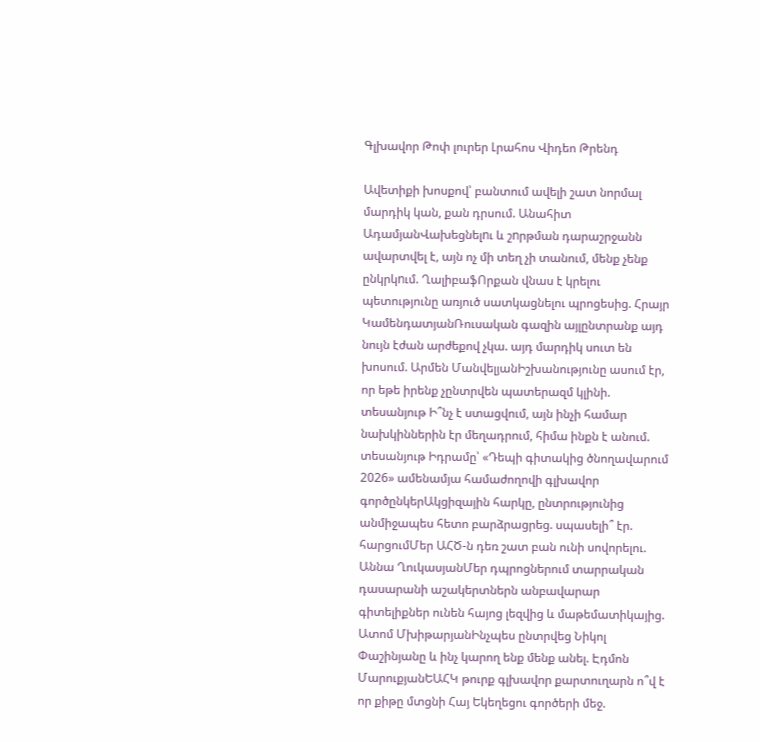Գլխավոր Թոփ լուրեր Լրահոս Վիդեո Թրենդ

Ավետիքի խոսքով՝ բանտում ավելի շատ նորմալ մարդիկ կան, քան դրսում. Անահիտ ԱդամյանՎախեցնելnւ և շnրթման դարաշրջանն ավարտվել է, այն ոչ մի տեղ չի տանում, մենք չենք ընկրկnւմ. ՂալիբաֆՈրքան վնաս է կրելու պետությունը առյուծ սատկացնելու պրոցեսից. Հրայր ԿամենդատյանՌուսական գազին այլընտրանք այդ նույն էժան արժեքով չկա. այդ մարդիկ սուտ են խոսում. Արմեն ՄանվելյանԻշխանությունը ասում էր, որ եթե իրենք չընտրվեն պատերազմ կլինի. տեսանյութ Ի՞նչ է ստացվում, այն ինչի համար նախկիններին էր մեղադրում, հիմա ինքն է անում. տեսանյութ Իդրամը՝ «Դեպի գիտակից ծնողավարում 2026» ամենամյա համաժողովի գլխավոր գործընկերԱկցիզային հարկը, ընտրությունից անմիջապես հետո բարձրացրեց. սպասելի՞ էր. հարցումՄեր ԱՀԾ-ն դեռ շատ բան ունի սովորելու. Աննա ՂուկասյանՄեր դպրոցներում տարրական դասարանի աշակերտներն անբավարար գիտելիքներ ունեն հայոց լեզվից և մաթեմատիկայից. Ատոմ ՄխիթարյանԻնչպես ընտրվեց Նիկոլ Փաշինյանը և ինչ կարող ենք մենք անել. Էդմոն ՄարուքյանԵԱՀԿ թուրք գլխավոր քարտուղարն ո՞վ է որ քիթը մտցնի Հայ Եկեղեցու գործերի մեջ.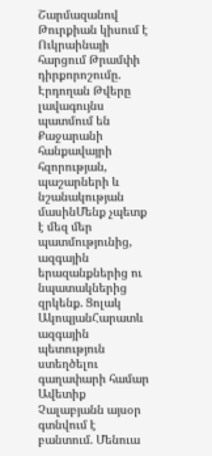Շարմազանով Թուրքիան կիսում է Ուկրաինայի հարցում Թրամփի դիրքորոշումը. Էրդողան Թվերը լավագույնս պատմում են Քաջարանի հանքավայրի հզորության, պաշարների և նշանակության մասինՄենք չպետք է մեզ մեր պատմությունից, ազգային երազանքներից ու նպատակներից զրկենք. Ցոլակ ԱկոպյանՀարատև ազգային պետություն ստեղծելու գաղափարի համար Ավետիք Չալաբյանն այսօր գտնվում է բանտում. Մենուա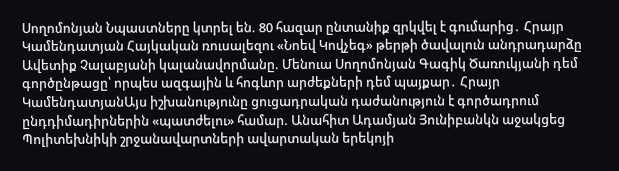Սողոմոնյան Նպաստները կտրել են. 80 հազար ընտանիք զրկվել է գումարից․ Հրայր Կամենդատյան Հայկական ռուսալեզու «Նոեվ Կովչեգ» թերթի ծավալուն անդրադարձը Ավետիք Չալաբյանի կալանավորմանը. Մենուա Սողոմոնյան Գագիկ Ծառուկյանի դեմ գործընթացը՝ որպես ազգային և հոգևոր արժեքների դեմ պայքար․ Հրայր ԿամենդատյանԱյս իշխանությունը ցուցադրական դաժանություն է գործադրում ընդդիմադիրներին «պատժելու» համար. Անահիտ Ադամյան Յունիբանկն աջակցեց Պոլիտեխնիկի շրջանավարտների ավարտական երեկոյի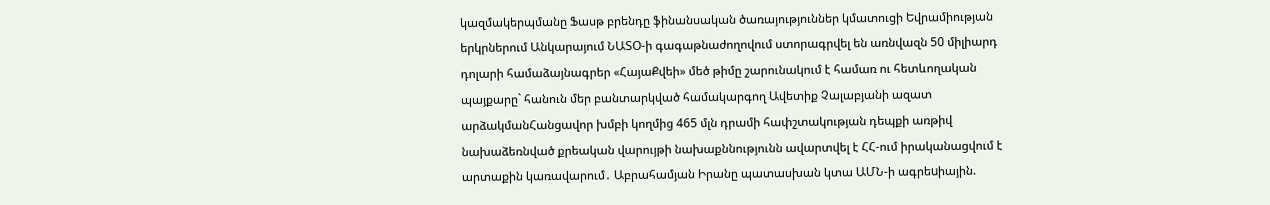կազմակերպմանը Ֆասթ բրենդը ֆինանսական ծառայություններ կմատուցի Եվրամիության երկրներում Անկարայում ՆԱՏՕ-ի գագաթնաժողովում ստորագրվել են առնվազն 50 միլիարդ դոլարի համաձայնագրեր «ՀայաՔվեի» մեծ թիմը շարունակում է համառ ու հետևողական պայքարը` հանուն մեր բանտարկված համակարգող Ավետիք Չալաբյանի ազատ արձակմանՀանցավոր խմբի կողմից 465 մլն դրամի հափշտակության դեպքի առթիվ նախաձեռնված քրեական վարույթի նախաքննությունն ավարտվել է ՀՀ-ում իրականացվում է արտաքին կառավարում․ Աբրահամյան Իրանը պատասխան կտա ԱՄՆ-ի ագրեuիային.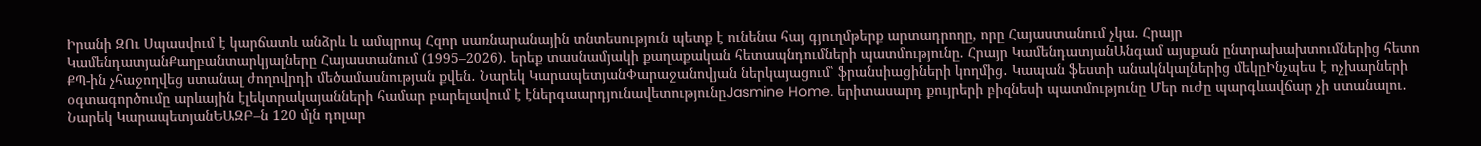Իրանի ԶՈւ Սպասվում է կարճատև անձրև և ամպրոպ Հզոր սառնարանային տնտեսություն պետք է ունենա հայ գյուղմթերք արտադրողը, որը Հայաստանում չկա. Հրայր ԿամենդատյանՔաղբանտարկյալները Հայաստանում (1995–2026). երեք տասնամյակի քաղաքական հետապնդումների պատմությունը. Հրայր ԿամենդատյանԱնգամ այսքան ընտրախախտումներից հետո ՔՊ-ին չհաջողվեց ստանալ ժողովրդի մեծամասնության քվեն․ Նարեկ ԿարապետյանՓարաջանովյան ներկայացում՝ ֆրանսիացիների կողմից․ Կապան ֆեստի անակնկալներից մեկըԻնչպես է ոչխարների օգտագործումը արևային էլեկտրակայանների համար բարելավում է էներգաարդյունավետությունըJasmine Home. երիտասարդ քույրերի բիզնեսի պատմությունը Մեր ուժը պարգևավճար չի ստանալու․ Նարեկ ԿարապետյանԵԱԶԲ–ն 120 մլն դոլար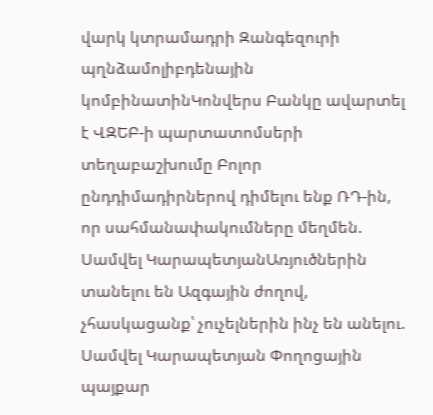վարկ կտրամադրի Զանգեզուրի պղնձամոլիբդենային կոմբինատինԿոնվերս Բանկը ավարտել է ՎԶԵԲ-ի պարտատոմսերի տեղաբաշխումը Բոլոր ընդդիմադիրներով դիմելու ենք ՌԴ-ին, որ սահմանափակումները մեղմեն. Սամվել ԿարապետյանԱռյուծներին տանելու են Ազգային ժողով, չհասկացանք՝ չուչելներին ինչ են անելու. Սամվել Կարապետյան Փողոցային պայքար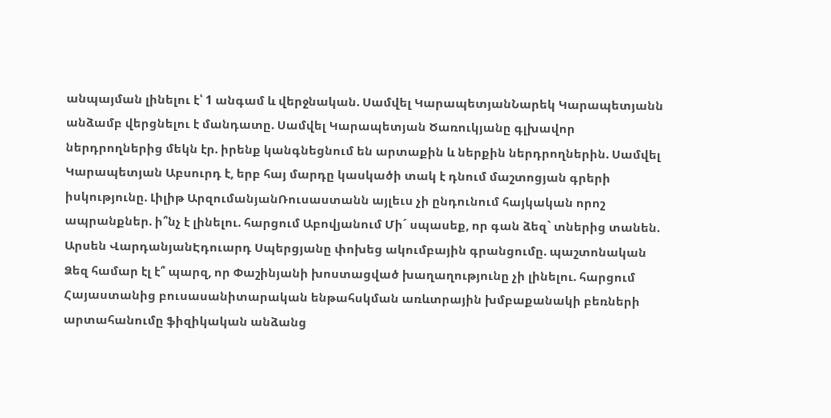անպայման լինելու է՝ 1 անգամ և վերջնական. Սամվել ԿարապետյանՆարեկ Կարապետյանն անձամբ վերցնելու է մանդատը. Սամվել Կարապետյան Ծառուկյանը գլխավոր ներդրողներից մեկն էր. իրենք կանգնեցնում են արտաքին և ներքին ներդրողներին. Սամվել Կարապետյան Աբսուրդ է, երբ հայ մարդը կասկածի տակ է դնում մաշտոցյան գրերի իսկությունը. Լիլիթ ԱրզումանյանՌուսաստանն այլեւս չի ընդունում հայկական որոշ ապրանքներ. ի՞նչ է լինելու. հարցում Աբովյանում Մի´ սպասեք, որ գան ձեզ` տներից տանեն. Արսեն ՎարդանյանԷդուարդ Սպերցյանը փոխեց ակումբային գրանցումը. պաշտոնական Ձեզ համար էլ է՞ պարզ, որ Փաշինյանի խոստացված խաղաղությունը չի լինելու. հարցում Հայաստանից բուսասանիտարական ենթահսկման առևտրային խմբաքանակի բեռների արտահանումը ֆիզիկական անձանց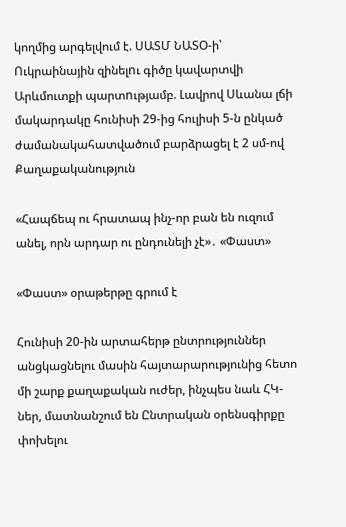կողմից արգելվում է. ՍԱՏՄ ՆԱՏՕ-ի՝ Ուկրաինային զինելnւ գիծը կավարտվի Արևմուտքի պարտnւթյամբ. Լավրով Սևանա լճի մակարդակը հունիսի 29-ից հուլիսի 5-ն ընկած ժամանակահատվածում բարձրացել է 2 սմ-ով
Քաղաքականություն

«Հապճեպ ու հրատապ ինչ-որ բան են ուզում անել, որն արդար ու ընդունելի չէ»․ «Փաստ»

«Փաստ» օրաթերթը գրում է

Հունիսի 20-ին արտահերթ ընտրություններ անցկացնելու մասին հայտարարությունից հետո մի շարք քաղաքական ուժեր, ինչպես նաև ՀԿ-ներ, մատնանշում են Ընտրական օրենսգիրքը փոխելու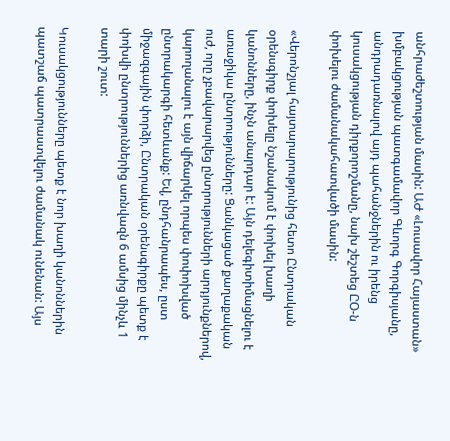անհրաժեշտության մասին: ԱԺ «Լուսավոր Հայաստան» խմբակցության պատգամավոր Գևորգ Գորգիսյանը, անդրադառնալով այդ պահանջներին ու իրենց կուսակցության դիրքորոշմանը, նախ շեշտեց ԸՕ-ն փոխելու ժամանակահատվածի մասին:

«Վերոնշյալ հայտարարությունից հետո Ընտրական օրենսգիրք փոխելը նշանակում է փոխել խաղի կանոնները, ինչն անարդար է: Այն դելեգիտիմացնելու է առաջիկա ընտրությունները: Ցանկացած քաղաքական ուժ, որը չբավարարվեց ընտրությունների արդյունքներով, կարողանալու է այն վիճարկել որպես փոփոխված ընտրակարգի հետևանք: Եվ, ընդհանրապես, ըստ միջազգային փորձի, Ընտրական օրենսգիրքը պետք է փոխվի ընտրություններից առնվազն 6 ամսից մինչև 1 տարի շուտ:

Կուսակցությունները պետք է նոր խաղի կանոններին պատշաճ պատրաստվելու ժամանակ ունենան: Այս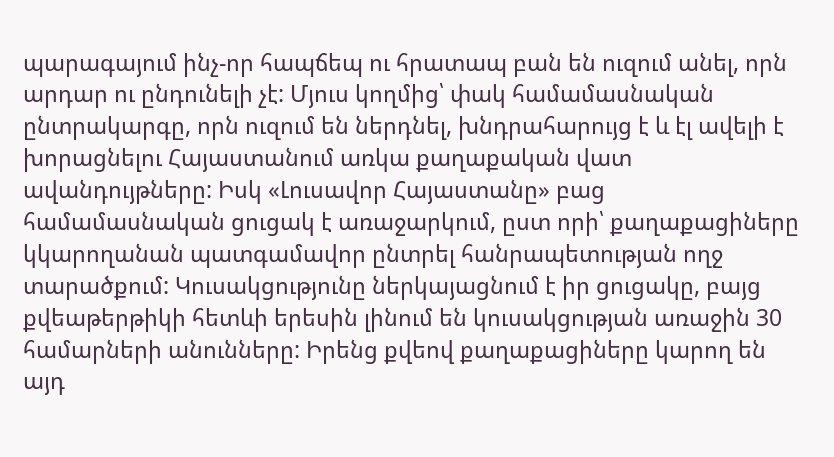պարագայում ինչ-որ հապճեպ ու հրատապ բան են ուզում անել, որն արդար ու ընդունելի չէ: Մյուս կողմից՝ փակ համամասնական ընտրակարգը, որն ուզում են ներդնել, խնդրահարույց է և էլ ավելի է խորացնելու Հայաստանում առկա քաղաքական վատ ավանդույթները: Իսկ «Լուսավոր Հայաստանը» բաց համամասնական ցուցակ է առաջարկում, ըստ որի՝ քաղաքացիները կկարողանան պատգամավոր ընտրել հանրապետության ողջ տարածքում: Կուսակցությունը ներկայացնում է իր ցուցակը, բայց քվեաթերթիկի հետևի երեսին լինում են կուսակցության առաջին 30 համարների անունները: Իրենց քվեով քաղաքացիները կարող են այդ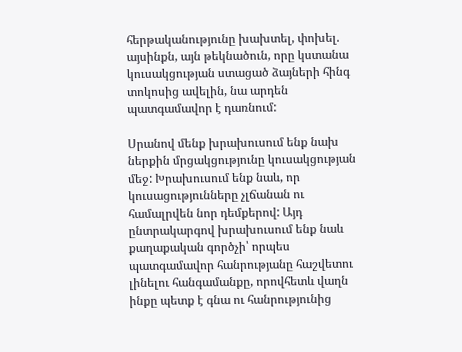հերթականությունը խախտել, փոխել. այսինքն, այն թեկնածուն, որը կստանա կուսակցության ստացած ձայների հինգ տոկոսից ավելին, նա արդեն պատգամավոր է դառնում:

Սրանով մենք խրախուսում ենք նախ ներքին մրցակցությունը կուսակցության մեջ: Խրախուսում ենք նաև, որ կուսացությունները չլճանան ու համալրվեն նոր դեմքերով: Այդ ընտրակարգով խրախուսում ենք նաև քաղաքական գործչի՝ որպես պատգամավոր հանրությանը հաշվետու լինելու հանգամանքը, որովհետև վաղն ինքը պետք է գնա ու հանրությունից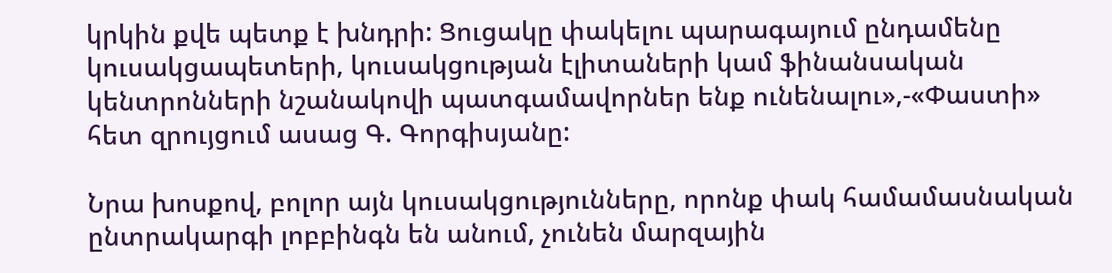կրկին քվե պետք է խնդրի: Ցուցակը փակելու պարագայում ընդամենը կուսակցապետերի, կուսակցության էլիտաների կամ ֆինանսական կենտրոնների նշանակովի պատգամավորներ ենք ունենալու»,-«Փաստի» հետ զրույցում ասաց Գ. Գորգիսյանը:

Նրա խոսքով, բոլոր այն կուսակցությունները, որոնք փակ համամասնական ընտրակարգի լոբբինգն են անում, չունեն մարզային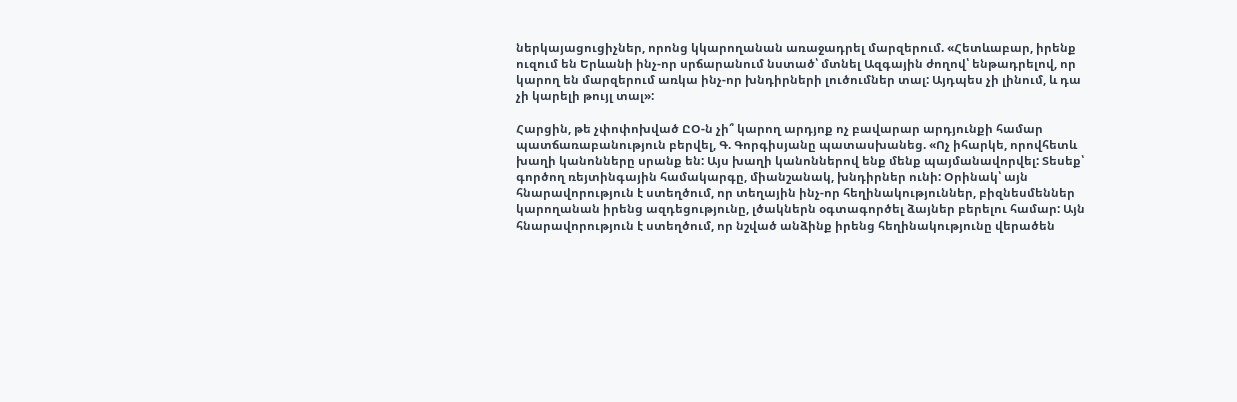ներկայացուցիչներ, որոնց կկարողանան առաջադրել մարզերում. «Հետևաբար, իրենք ուզում են Երևանի ինչ-որ սրճարանում նստած՝ մտնել Ազգային ժողով՝ ենթադրելով, որ կարող են մարզերում առկա ինչ-որ խնդիրների լուծումներ տալ: Այդպես չի լինում, և դա չի կարելի թույլ տալ»:

Հարցին, թե չփոփոխված ԸՕ-ն չի՞ կարող արդյոք ոչ բավարար արդյունքի համար պատճառաբանություն բերվել, Գ. Գորգիսյանը պատասխանեց. «Ոչ իհարկե, որովհետև խաղի կանոնները սրանք են: Այս խաղի կանոններով ենք մենք պայմանավորվել: Տեսեք՝ գործող ռեյտինգային համակարգը, միանշանակ, խնդիրներ ունի: Օրինակ՝ այն հնարավորություն է ստեղծում, որ տեղային ինչ-որ հեղինակություններ, բիզնեսմեններ կարողանան իրենց ազդեցությունը, լծակներն օգտագործել ձայներ բերելու համար: Այն հնարավորություն է ստեղծում, որ նշված անձինք իրենց հեղինակությունը վերածեն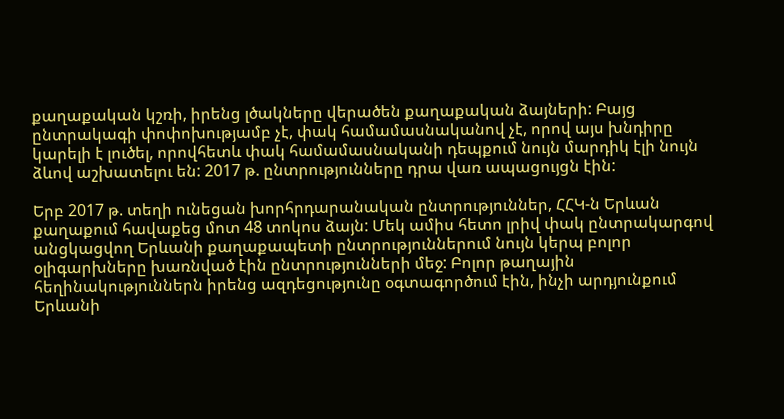քաղաքական կշռի, իրենց լծակները վերածեն քաղաքական ձայների: Բայց ընտրակագի փոփոխությամբ չէ, փակ համամասնականով չէ, որով այս խնդիրը կարելի է լուծել, որովհետև փակ համամասնականի դեպքում նույն մարդիկ էլի նույն ձևով աշխատելու են: 2017 թ. ընտրությունները դրա վառ ապացույցն էին:

Երբ 2017 թ. տեղի ունեցան խորհրդարանական ընտրություններ, ՀՀԿ-ն Երևան քաղաքում հավաքեց մոտ 48 տոկոս ձայն: Մեկ ամիս հետո լրիվ փակ ընտրակարգով անցկացվող Երևանի քաղաքապետի ընտրություններում նույն կերպ բոլոր օլիգարխները խառնված էին ընտրությունների մեջ: Բոլոր թաղային հեղինակություններն իրենց ազդեցությունը օգտագործում էին, ինչի արդյունքում Երևանի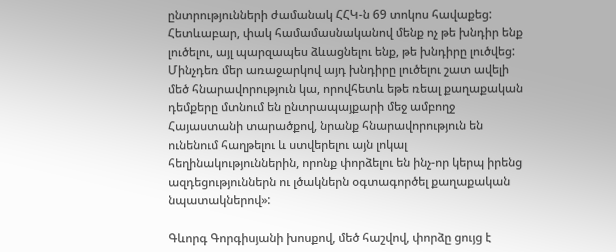ընտրությունների ժամանակ ՀՀԿ-ն 69 տոկոս հավաքեց: Հետևաբար, փակ համամասնականով մենք ոչ թե խնդիր ենք լուծելու, այլ պարզապես ձևացնելու ենք, թե խնդիրը լուծվեց: Մինչդեռ մեր առաջարկով այդ խնդիրը լուծելու շատ ավելի մեծ հնարավորություն կա, որովհետև եթե ռեալ քաղաքական դեմքերը մտնում են ընտրապայքարի մեջ ամբողջ Հայաստանի տարածքով, նրանք հնարավորություն են ունենում հաղթելու և ստվերելու այն լոկալ հեղինակություններին, որոնք փորձելու են ինչ-որ կերպ իրենց ազդեցություններն ու լծակներն օգտագործել քաղաքական նպատակներով»:

Գևորգ Գորգիսյանի խոսքով, մեծ հաշվով, փորձը ցույց է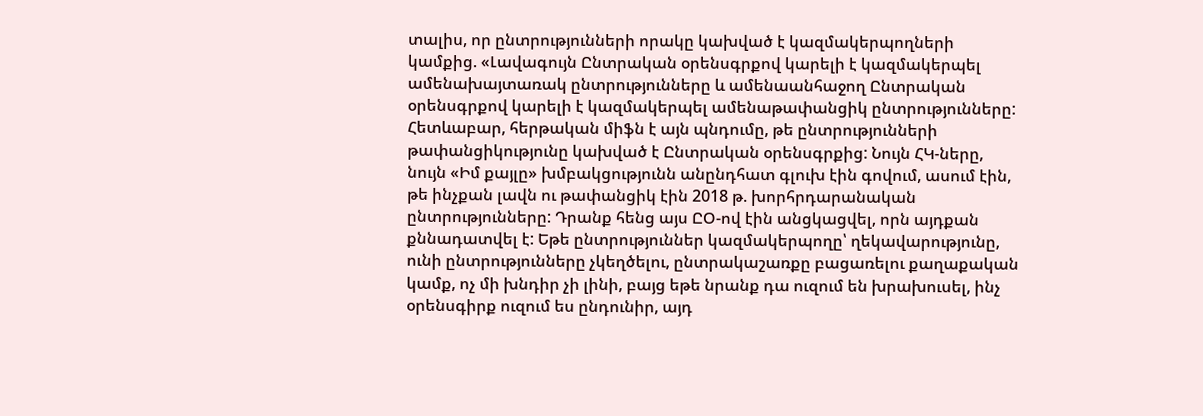տալիս, որ ընտրությունների որակը կախված է կազմակերպողների կամքից. «Լավագույն Ընտրական օրենսգրքով կարելի է կազմակերպել ամենախայտառակ ընտրությունները և ամենաանհաջող Ընտրական օրենսգրքով կարելի է կազմակերպել ամենաթափանցիկ ընտրությունները: Հետևաբար, հերթական միֆն է այն պնդումը, թե ընտրությունների թափանցիկությունը կախված է Ընտրական օրենսգրքից: Նույն ՀԿ-ները, նույն «Իմ քայլը» խմբակցությունն անընդհատ գլուխ էին գովում, ասում էին, թե ինչքան լավն ու թափանցիկ էին 2018 թ. խորհրդարանական ընտրությունները: Դրանք հենց այս ԸՕ-ով էին անցկացվել, որն այդքան քննադատվել է: Եթե ընտրություններ կազմակերպողը՝ ղեկավարությունը, ունի ընտրությունները չկեղծելու, ընտրակաշառքը բացառելու քաղաքական կամք, ոչ մի խնդիր չի լինի, բայց եթե նրանք դա ուզում են խրախուսել, ինչ օրենսգիրք ուզում ես ընդունիր, այդ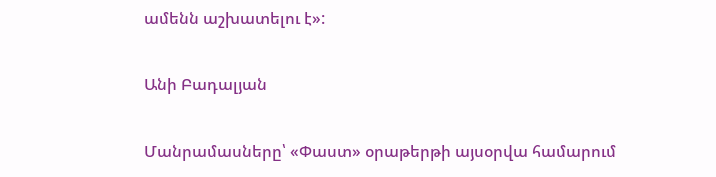ամենն աշխատելու է»:

Անի Բադալյան

Մանրամասները՝ «Փաստ» օրաթերթի այսօրվա համարում